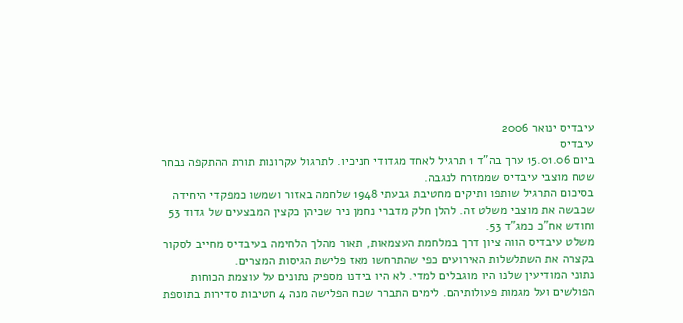עיבדיס ינואר 2006
עיבדיס
ביום 15.01.06 ערך בה"ד 1 תרגיל לאחד מגדודי חניכיו. לתרגול עקרונות תורת ההתקפה נבחר שטח מוצבי עיבדיס שממזרח לנגבה.
בסיכום התרגיל שותפו ותיקים מחטיבת גבעתי 1948 שלחמה באזור ושמשו כמפקדי היחידה שכבשה את מוצבי משלט זה. להלן חלק מדברי נחמן ניר שכיהן כקצין המבצעים של גדוד 53 וחודש אח"כ כמג"ד 53.
משלט עיבדיס הווה ציון דרך במלחמת העצמאות, תאור מהלך הלחימה בעיבדיס מחייב לסקור בקצרה את השתלשלות האירועים כפי שהתרחשו מאז פלישת הגיסות המצרים.
נתוני המודיעין שלנו היו מוגבלים למדי. לא היו בידנו מספיק נתונים על עוצמת הכוחות הפולשים ועל מגמות פעולותיהם. לימים התברר שכח הפלישה מנה 4 חטיבות סדירות בתוספת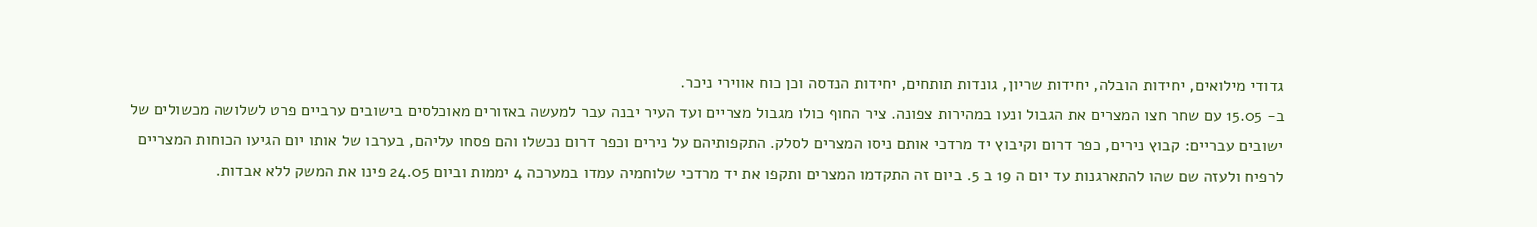גדודי מילואים, יחידות הובלה, יחידות שריון, גונדות תותחים, יחידות הנדסה וכן כוח אווירי ניכר.
ב- 15.05 עם שחר חצו המצרים את הגבול ונעו במהירות צפונה. ציר החוף כולו מגבול מצריים ועד העיר יבנה עבר למעשה באזורים מאוכלסים בישובים ערביים פרט לשלושה מכשולים של ישובים עבריים: קבוץ נירים, כפר דרום וקיבוץ יד מרדכי אותם ניסו המצרים לסלק. התקפותיהם על נירים וכפר דרום נכשלו והם פסחו עליהם, בערבו של אותו יום הגיעו הכוחות המצריים לרפיח ולעזה שם שהו להתארגנות עד יום ה 19 ב 5. ביום זה התקדמו המצרים ותקפו את יד מרדכי שלוחמיה עמדו במערכה 4 יממות וביום 24.05 פינו את המשק ללא אבדות.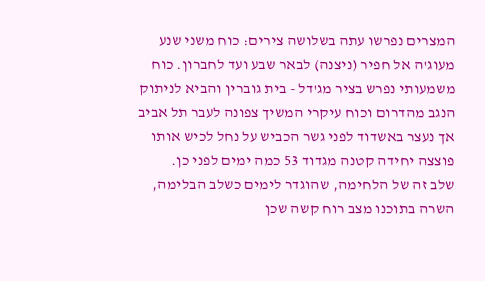המצרים נפרשו עתה בשלושה צירים: כוח משני שנע מעוג'ה אל חפיר (ניצנה) לבאר שבע ועד לחברון. כוח משמעותי נפרש בציר מג'דל - בית גוברין והביא לניתוק הנגב מהדרום וכוח עיקרי המשיך צפונה לעבר תל אביב אך נעצר באשדוד לפני גשר הכביש על נחל לכיש אותו פוצצה יחידה קטנה מגדוד 53 כמה ימים לפני כן.
שלב זה של הלחימה, שהוגדר לימים כשלב הבלימה, השרה בתוכנו מצב רוח קשה שכן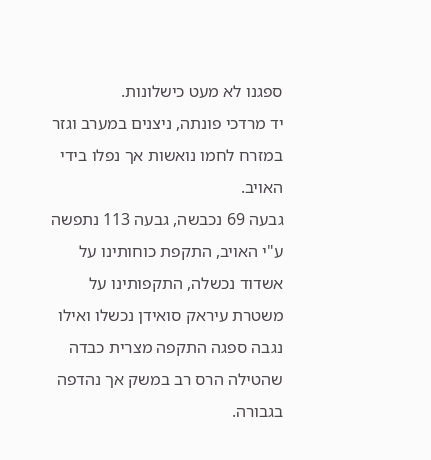ספגנו לא מעט כישלונות.
יד מרדכי פונתה, ניצנים במערב וגזר במזרח לחמו נואשות אך נפלו בידי האויב.
גבעה 69 נכבשה, גבעה 113 נתפשה ע"י האויב, התקפת כוחותינו על אשדוד נכשלה, התקפותינו על משטרת עיראק סואידן נכשלו ואילו נגבה ספגה התקפה מצרית כבדה שהטילה הרס רב במשק אך נהדפה בגבורה.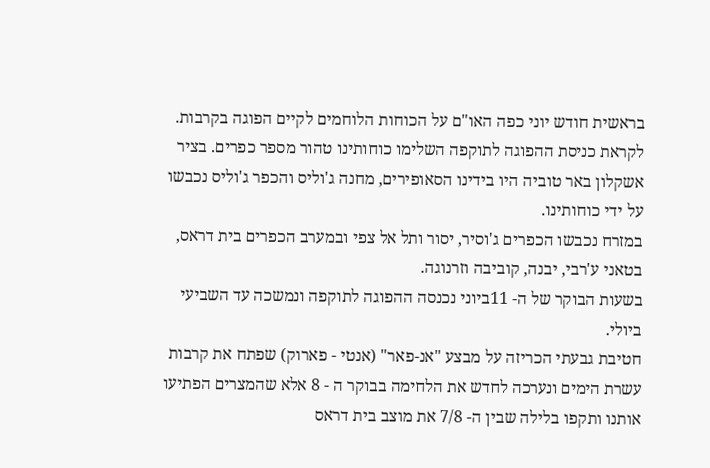בראשית חודש יוני כפה האו"ם על הכוחות הלוחמים לקיים הפוגה בקרבות. לקראת כניסת ההפוגה לתוקפה השלימו כוחותינו טהור מספר כפרים. בציר אשקלון באר טוביה היו בידינו הסאופירים, מחנה ג'וליס והכפר ג'וליס נכבשו על ידי כוחותינו.
במזרח נכבשו הכפרים ג'וסיר, יסור ותל אל צפי ובמערב הכפרים בית דראס, בטאני ע'רבי, יבנה, קוביבה וזרנוגה.
בשעות הבוקר של ה- 11ביוני נכנסה ההפוגה לתוקפה ונמשכה עד השביעי ביולי.
חטיבת גבעתי הכריזה על מבצע "אנ-פאר" (אנטי - פארוק) שפתח את קרבות עשרת הימים ונערכה לחדש את הלחימה בבוקר ה - 8 אלא שהמצרים הפתיעו אותנו ותקפו בלילה שבין ה- 7/8 את מוצב בית דראס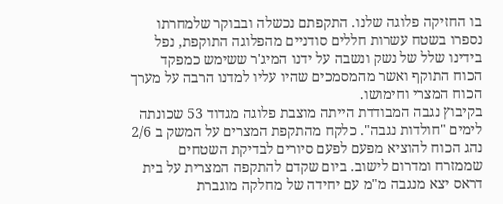בו החזיקה פלוגה שלנו. התקפתם נכשלה ובבוקר שלמחרתו נספרו בשטח עשרות חללים סודניים מהפלוגה התוקפת, נפל בידינו שלל של נשק ונשבה על ידנו המיג'ר ששימש כמפקד הכוח התוקף ואשר מהמסמכים שהיו עליו למדנו הרבה על מערך הכוח המצרי וחימושו.
בקיבוץ נגבה המבודדת הייתה מוצבת פלוגה מגדוד 53 שכונתה לימים "חולדות נגבה". כלקח מהתקפת המצרים על המשק ב 2/6 נהג הכוח להוציא מפעם לפעם סיורים לבדיקת השטחים שממזרח ומדרום לישוב. ביום שקדם להתקפה המצרית על בית דראס יצא מנגבה מ"מ עם יחידה של מחלקה מוגברת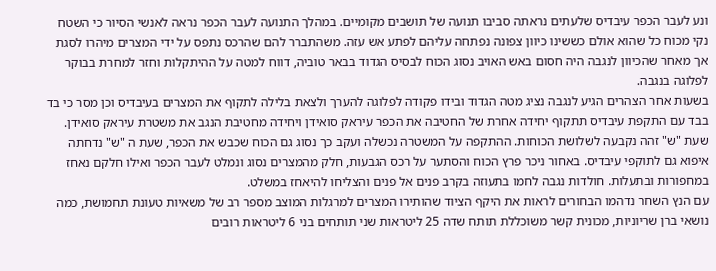ונע לעבר הכפר עיבדיס שלעתים נראתה סביבו תנועה של תושבים מקומיים. במהלך התנועה לעבר הכפר נראה לאנשי הסיור כי השטח נקי מכוח כל שהוא אולם כששינו כיוון צפונה נפתחה עליהם לפתע אש עזה. משהתברר להם שהרכס נתפס על ידי המצרים מיהרו לסגת אך מאחר שהכיוון לנגבה היה חסום באש האויב נסוג הכוח לבסיס הגדוד בבאר טוביה, דווח למטה על ההיתקלות וחזר למחרת בבוקר לפלוגה בנגבה.
בשעות אחר הצהרים הגיע לנגבה נציג מטה הגדוד ובידו פקודה לפלוגה להערך ולצאת בלילה לתקוף את המצרים בעיבדיס וכן מסר כי בד בבד עם התקפת עיבדיס תתקוף יחידה אחרת של החטיבה את הכפר עיראק סואידן ויחידה מחטיבת הנגב את משטרת עיראק סואידן. שעת "ש" זהה נקבעה לשלושת הכוחות. ההתקפה על המשטרה נכשלה ועקב כך נסוג גם הכוח שכבש את הכפר, שעת ה "ש" נדחתה איפוא גם לתוקפי עיבדיס. באחור ניכר פרץ הכוח והסתער על רכס הגבעות, חלק מהמצרים נסוג ונמלט לעבר הכפר ואילו חלקם נאחז במחפורות ובתעלות. חולדות נגבה לחמו בתעוזה בקרב פנים אל פנים והצליחו להיאחז במשלט.
עם הנץ השחר נדהמו הבחורים לראות את היקף הציוד שהותירו המצרים למרגלות המוצב מספר רב של משאיות טעונת תחמושת, כמה נושאי ברן שריוניות, מכונית קשר משוכללת תותח שדה 25 ליטראות שני תותחים בני 6 ליטראות רובים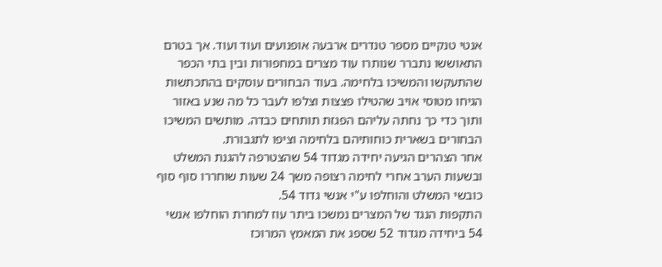אנטי טנקיים מספר טנדרים ארבעה אופנועים ועוד ועוד. אך בטרם התאוששו נתברר שנותרו עוד מצרים במחפורות ובין בתי הכפר שהתעקשו והמשיכו בלחימה. בעוד הבחורים עוסקים בהתכתשות הגיחו מטוסי אויב שהטילו פצצות וצלפו לעבר כל מה שנע באזור ותוך כדי כך נחתה עליהם הפגזת תותחים כבדה. מותשים המשיכו הבחורים בשארית כוחותיהם בלחימה וציפו לתגבורת.
אחר הצהרים הגיעה יחידה מגדוד 54 שהצטרפה להגנת המשלט ובשעות הערב אחרי לחימה רצופה משך 24 שעות שוחררו סוף סוף כובשי המשלט והוחלפו ע"י אנשי גדוד 54.
התקפות הנגד של המצרים נמשכו ביתר עוז למחרת הוחלפו אנשי 54 ביחידה מגדוד 52 שספג את המאמץ המרוכז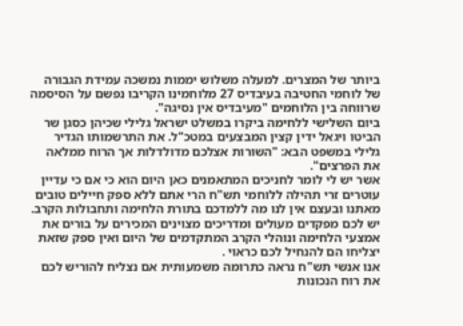ביותר של המצרים. למעלה משלוש יממות נמשכה עמידת הגבורה של לוחמי החטיבה בעיבדיס 27 מלוחמינו הקריבו נפשם על הסיסמה שרווחה בין הלוחמים "מעיבדיס אין נסיגה".
ביום השלישי ללחימה ביקרו במשלט ישראל גלילי שכיהן כסגן שר הביטו ויגאל ידין קצין המבצעים במטכ"ל. את התרשמותו הגדיר גלילי במשפט הבא: "השורות אצלכם מדולדלות אך הרוח ממלאה את הפרצים".
אשר יש לי לומר לחניכים המתאמנים כאן היום הוא כי אם כי עדיין עוטרים זרי תהילה ללוחמי תש"ח הרי אתם ללא ספק חיילים טובים מאתנו ובעצם אין לנו מה ללמדכם בתורת הלחימה ותחבולות הקרב.
יש לכם מפקדים מעולים ומדריכים מצוינים המכירים על בורים את אמצעי הלחימה ונוהלי הקרב המתקדמים של היום ואין ספק שזאת יצליחו הם להנחיל לכם כראוי .
אנו אנשי תש"ח נראה כתרומה משמעותית אם נצליח להוריש לכם את רוח הנכונות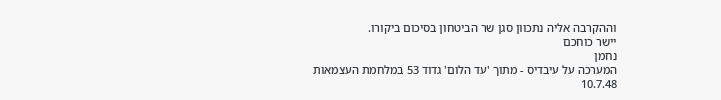וההקרבה אליה נתכוון סגן שר הביטחון בסיכום ביקורו.
יישר כוחכם
נחמן
המערכה על עיבדיס - מתוך 'עד הלום' גדוד 53 במלחמת העצמאות
10.7.48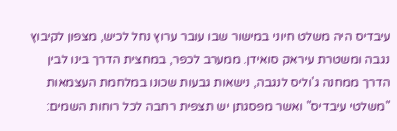עיבדיס היה משלט חיוני במישור שבו עובר ערוץ נחל לכיש, מצפון לקיבוץ נגבה ומשטרת עיראק סואידן. ממערב לכפר, במחצית הדרך בינו לבין הדרך ממחנה ג'וליס לנגבה, נישאות גבעות שכונו במלחמת העצמאות "משלטי עיבדיס" ואשר מפסגתן יש תצפית רחבה לכל רוחות השמים: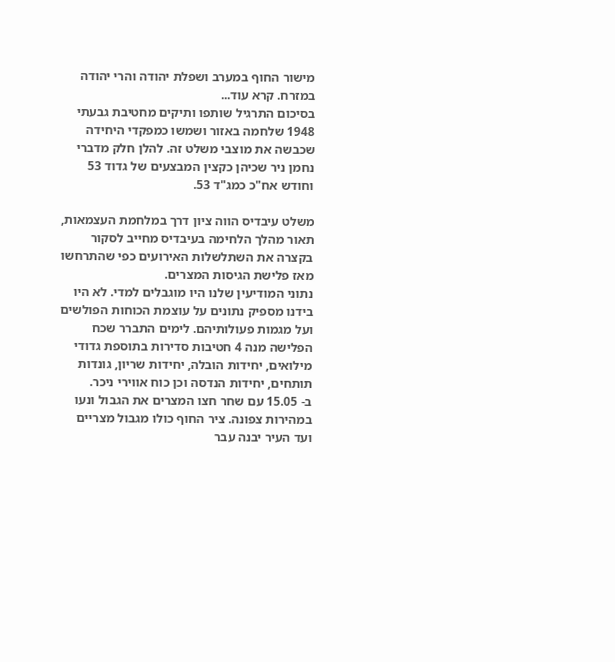מישור החוף במערב ושפלת יהודה והרי יהודה במזרח. קרא עוד...
בסיכום התרגיל שותפו ותיקים מחטיבת גבעתי 1948 שלחמה באזור ושמשו כמפקדי היחידה שכבשה את מוצבי משלט זה. להלן חלק מדברי נחמן ניר שכיהן כקצין המבצעים של גדוד 53 וחודש אח"כ כמג"ד 53.

משלט עיבדיס הווה ציון דרך במלחמת העצמאות, תאור מהלך הלחימה בעיבדיס מחייב לסקור בקצרה את השתלשלות האירועים כפי שהתרחשו מאז פלישת הגיסות המצרים.
נתוני המודיעין שלנו היו מוגבלים למדי. לא היו בידנו מספיק נתונים על עוצמת הכוחות הפולשים ועל מגמות פעולותיהם. לימים התברר שכח הפלישה מנה 4 חטיבות סדירות בתוספת גדודי מילואים, יחידות הובלה, יחידות שריון, גונדות תותחים, יחידות הנדסה וכן כוח אווירי ניכר.
ב- 15.05 עם שחר חצו המצרים את הגבול ונעו במהירות צפונה. ציר החוף כולו מגבול מצריים ועד העיר יבנה עבר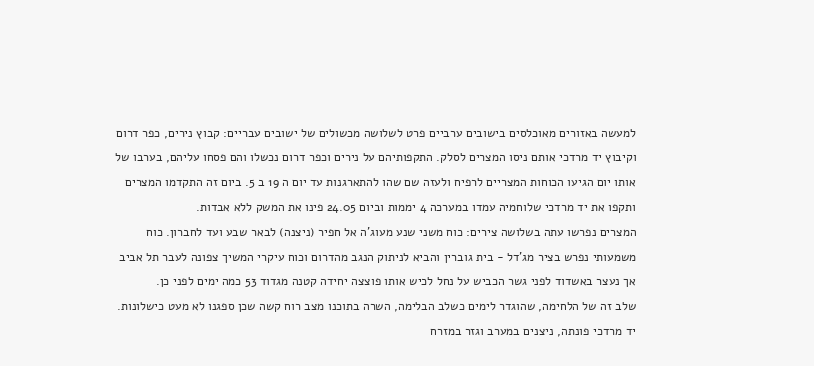למעשה באזורים מאוכלסים בישובים ערביים פרט לשלושה מכשולים של ישובים עבריים: קבוץ נירים, כפר דרום וקיבוץ יד מרדכי אותם ניסו המצרים לסלק. התקפותיהם על נירים וכפר דרום נכשלו והם פסחו עליהם, בערבו של אותו יום הגיעו הכוחות המצריים לרפיח ולעזה שם שהו להתארגנות עד יום ה 19 ב 5. ביום זה התקדמו המצרים ותקפו את יד מרדכי שלוחמיה עמדו במערכה 4 יממות וביום 24.05 פינו את המשק ללא אבדות.
המצרים נפרשו עתה בשלושה צירים: כוח משני שנע מעוג'ה אל חפיר (ניצנה) לבאר שבע ועד לחברון. כוח משמעותי נפרש בציר מג'דל - בית גוברין והביא לניתוק הנגב מהדרום וכוח עיקרי המשיך צפונה לעבר תל אביב אך נעצר באשדוד לפני גשר הכביש על נחל לכיש אותו פוצצה יחידה קטנה מגדוד 53 כמה ימים לפני כן.
שלב זה של הלחימה, שהוגדר לימים כשלב הבלימה, השרה בתוכנו מצב רוח קשה שכן ספגנו לא מעט כישלונות.
יד מרדכי פונתה, ניצנים במערב וגזר במזרח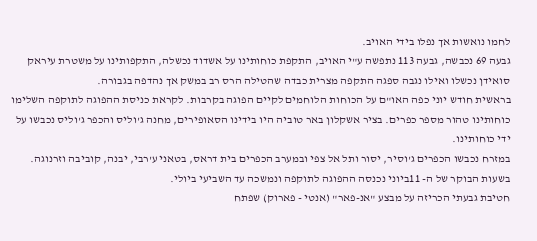לחמו נואשות אך נפלו בידי האויב.
גבעה 69 נכבשה, גבעה 113 נתפשה ע"י האויב, התקפת כוחותינו על אשדוד נכשלה, התקפותינו על משטרת עיראק סואידן נכשלו ואילו נגבה ספגה התקפה מצרית כבדה שהטילה הרס רב במשק אך נהדפה בגבורה.
בראשית חודש יוני כפה האו"ם על הכוחות הלוחמים לקיים הפוגה בקרבות. לקראת כניסת ההפוגה לתוקפה השלימו כוחותינו טהור מספר כפרים. בציר אשקלון באר טוביה היו בידינו הסאופירים, מחנה ג'וליס והכפר ג'וליס נכבשו על ידי כוחותינו.
במזרח נכבשו הכפרים ג'וסיר, יסור ותל אל צפי ובמערב הכפרים בית דראס, בטאני ע'רבי, יבנה, קוביבה וזרנוגה.
בשעות הבוקר של ה- 11ביוני נכנסה ההפוגה לתוקפה ונמשכה עד השביעי ביולי.
חטיבת גבעתי הכריזה על מבצע "אנ-פאר" (אנטי - פארוק) שפתח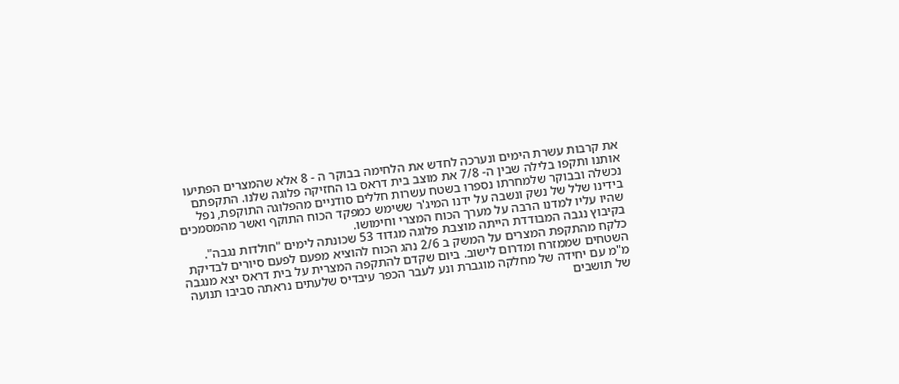את קרבות עשרת הימים ונערכה לחדש את הלחימה בבוקר ה - 8 אלא שהמצרים הפתיעו אותנו ותקפו בלילה שבין ה- 7/8 את מוצב בית דראס בו החזיקה פלוגה שלנו. התקפתם נכשלה ובבוקר שלמחרתו נספרו בשטח עשרות חללים סודניים מהפלוגה התוקפת, נפל בידינו שלל של נשק ונשבה על ידנו המיג'ר ששימש כמפקד הכוח התוקף ואשר מהמסמכים שהיו עליו למדנו הרבה על מערך הכוח המצרי וחימושו.
בקיבוץ נגבה המבודדת הייתה מוצבת פלוגה מגדוד 53 שכונתה לימים "חולדות נגבה". כלקח מהתקפת המצרים על המשק ב 2/6 נהג הכוח להוציא מפעם לפעם סיורים לבדיקת השטחים שממזרח ומדרום לישוב. ביום שקדם להתקפה המצרית על בית דראס יצא מנגבה מ"מ עם יחידה של מחלקה מוגברת ונע לעבר הכפר עיבדיס שלעתים נראתה סביבו תנועה של תושבים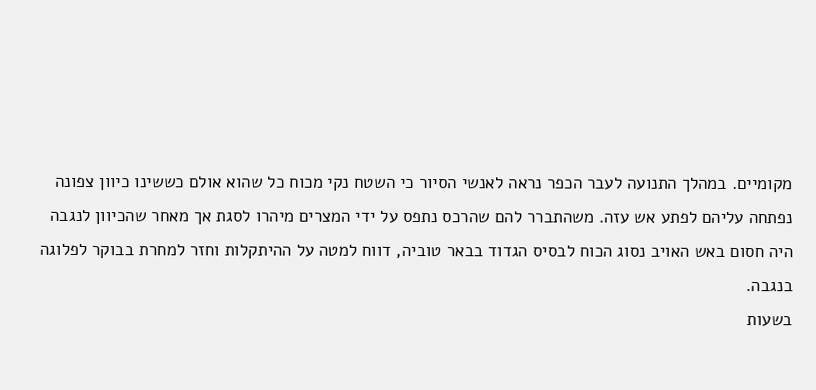מקומיים. במהלך התנועה לעבר הכפר נראה לאנשי הסיור כי השטח נקי מכוח כל שהוא אולם כששינו כיוון צפונה נפתחה עליהם לפתע אש עזה. משהתברר להם שהרכס נתפס על ידי המצרים מיהרו לסגת אך מאחר שהכיוון לנגבה היה חסום באש האויב נסוג הכוח לבסיס הגדוד בבאר טוביה, דווח למטה על ההיתקלות וחזר למחרת בבוקר לפלוגה בנגבה.
בשעות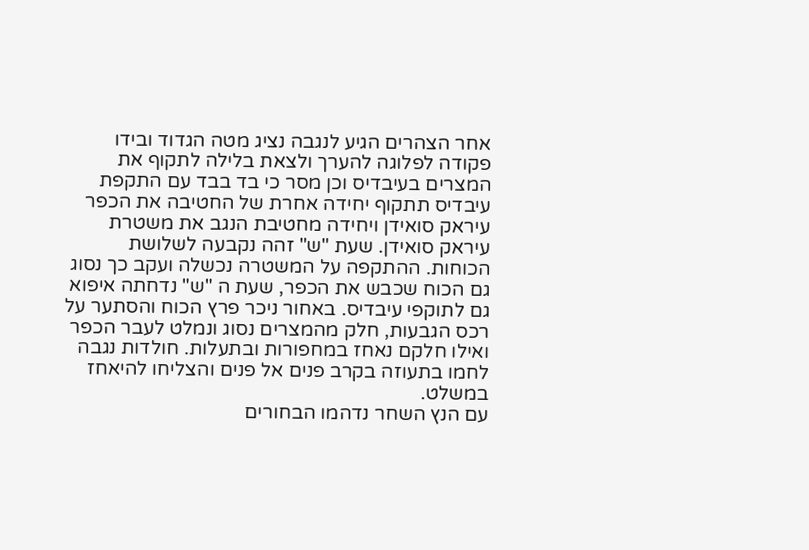אחר הצהרים הגיע לנגבה נציג מטה הגדוד ובידו פקודה לפלוגה להערך ולצאת בלילה לתקוף את המצרים בעיבדיס וכן מסר כי בד בבד עם התקפת עיבדיס תתקוף יחידה אחרת של החטיבה את הכפר עיראק סואידן ויחידה מחטיבת הנגב את משטרת עיראק סואידן. שעת "ש" זהה נקבעה לשלושת הכוחות. ההתקפה על המשטרה נכשלה ועקב כך נסוג גם הכוח שכבש את הכפר, שעת ה "ש" נדחתה איפוא גם לתוקפי עיבדיס. באחור ניכר פרץ הכוח והסתער על רכס הגבעות, חלק מהמצרים נסוג ונמלט לעבר הכפר ואילו חלקם נאחז במחפורות ובתעלות. חולדות נגבה לחמו בתעוזה בקרב פנים אל פנים והצליחו להיאחז במשלט.
עם הנץ השחר נדהמו הבחורים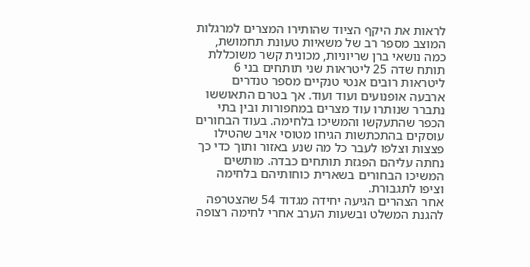לראות את היקף הציוד שהותירו המצרים למרגלות המוצב מספר רב של משאיות טעונת תחמושת, כמה נושאי ברן שריוניות, מכונית קשר משוכללת תותח שדה 25 ליטראות שני תותחים בני 6 ליטראות רובים אנטי טנקיים מספר טנדרים ארבעה אופנועים ועוד ועוד. אך בטרם התאוששו נתברר שנותרו עוד מצרים במחפורות ובין בתי הכפר שהתעקשו והמשיכו בלחימה. בעוד הבחורים עוסקים בהתכתשות הגיחו מטוסי אויב שהטילו פצצות וצלפו לעבר כל מה שנע באזור ותוך כדי כך נחתה עליהם הפגזת תותחים כבדה. מותשים המשיכו הבחורים בשארית כוחותיהם בלחימה וציפו לתגבורת.
אחר הצהרים הגיעה יחידה מגדוד 54 שהצטרפה להגנת המשלט ובשעות הערב אחרי לחימה רצופה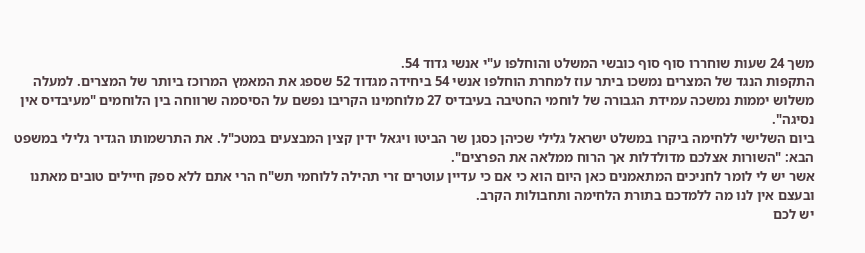משך 24 שעות שוחררו סוף סוף כובשי המשלט והוחלפו ע"י אנשי גדוד 54.
התקפות הנגד של המצרים נמשכו ביתר עוז למחרת הוחלפו אנשי 54 ביחידה מגדוד 52 שספג את המאמץ המרוכז ביותר של המצרים. למעלה משלוש יממות נמשכה עמידת הגבורה של לוחמי החטיבה בעיבדיס 27 מלוחמינו הקריבו נפשם על הסיסמה שרווחה בין הלוחמים "מעיבדיס אין נסיגה".
ביום השלישי ללחימה ביקרו במשלט ישראל גלילי שכיהן כסגן שר הביטו ויגאל ידין קצין המבצעים במטכ"ל. את התרשמותו הגדיר גלילי במשפט הבא: "השורות אצלכם מדולדלות אך הרוח ממלאה את הפרצים".
אשר יש לי לומר לחניכים המתאמנים כאן היום הוא כי אם כי עדיין עוטרים זרי תהילה ללוחמי תש"ח הרי אתם ללא ספק חיילים טובים מאתנו ובעצם אין לנו מה ללמדכם בתורת הלחימה ותחבולות הקרב.
יש לכם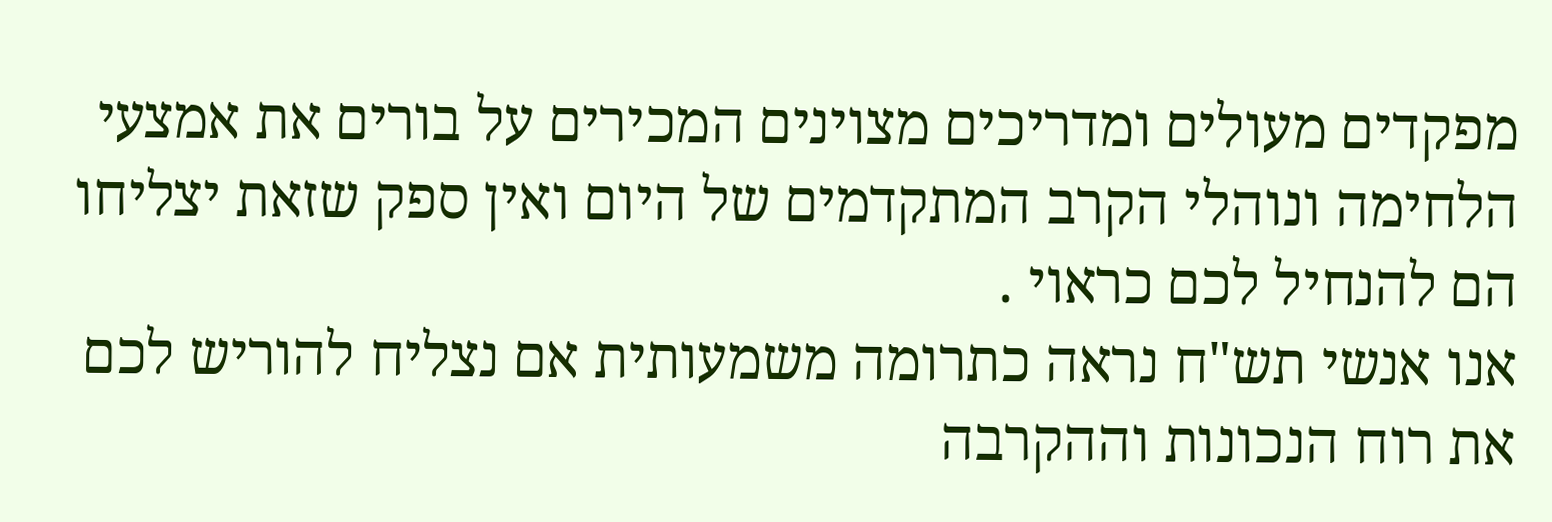מפקדים מעולים ומדריכים מצוינים המכירים על בורים את אמצעי הלחימה ונוהלי הקרב המתקדמים של היום ואין ספק שזאת יצליחו הם להנחיל לכם כראוי .
אנו אנשי תש"ח נראה כתרומה משמעותית אם נצליח להוריש לכם את רוח הנכונות וההקרבה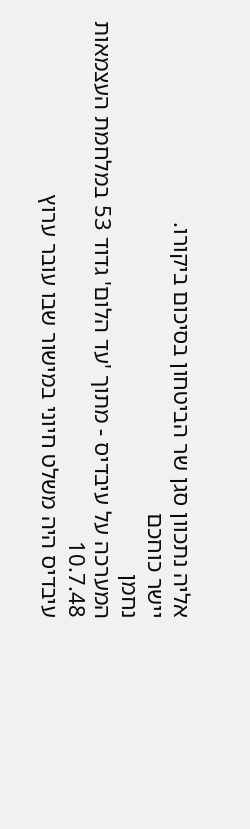אליה נתכוון סגן שר הביטחון בסיכום ביקורו.
יישר כוחכם
נחמן
המערכה על עיבדיס - מתוך 'עד הלום' גדוד 53 במלחמת העצמאות
10.7.48
עיבדיס היה משלט חיוני במישור שבו עובר ערוץ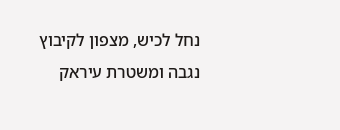נחל לכיש, מצפון לקיבוץ נגבה ומשטרת עיראק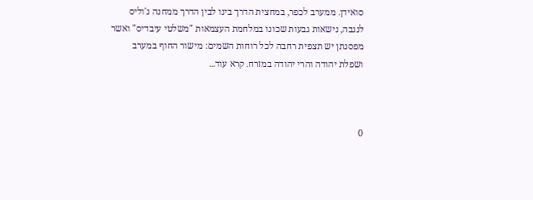סואידן. ממערב לכפר, במחצית הדרך בינו לבין הדרך ממחנה ג'וליס לנגבה, נישאות גבעות שכונו במלחמת העצמאות "משלטי עיבדיס" ואשר מפסגתן יש תצפית רחבה לכל רוחות השמים: מישור החוף במערב ושפלת יהודה והרי יהודה במזרח. קרא עוד...



0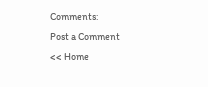Comments:
Post a Comment
<< Home